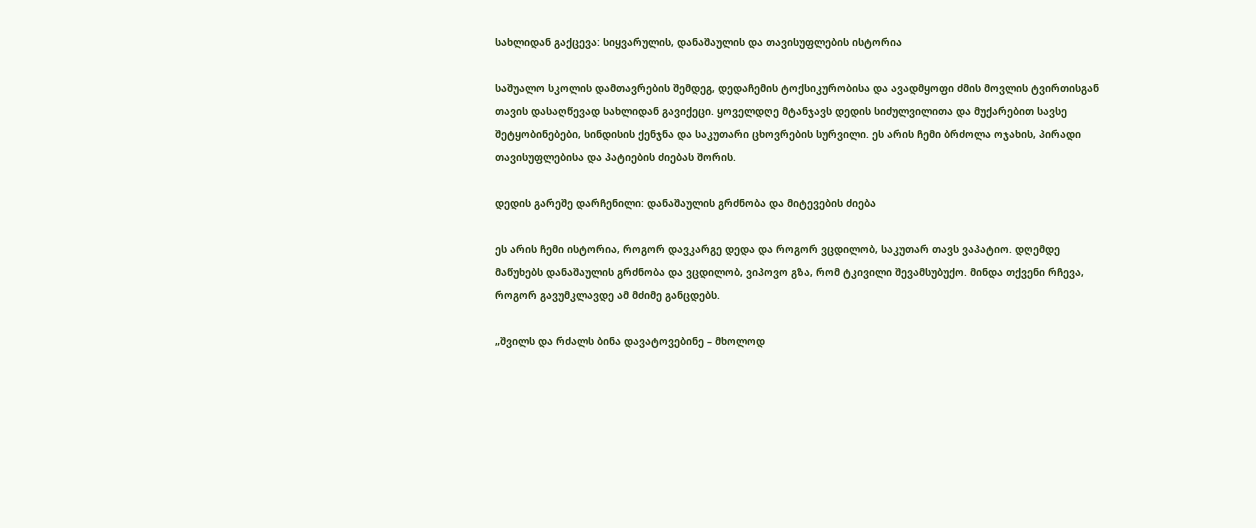სახლიდან გაქცევა: სიყვარულის, დანაშაულის და თავისუფლების ისტორია

საშუალო სკოლის დამთავრების შემდეგ, დედაჩემის ტოქსიკურობისა და ავადმყოფი ძმის მოვლის ტვირთისგან თავის დასაღწევად სახლიდან გავიქეცი. ყოველდღე მტანჯავს დედის სიძულვილითა და მუქარებით სავსე შეტყობინებები, სინდისის ქენჯნა და საკუთარი ცხოვრების სურვილი. ეს არის ჩემი ბრძოლა ოჯახის, პირადი თავისუფლებისა და პატიების ძიებას შორის.

დედის გარეშე დარჩენილი: დანაშაულის გრძნობა და მიტევების ძიება

ეს არის ჩემი ისტორია, როგორ დავკარგე დედა და როგორ ვცდილობ, საკუთარ თავს ვაპატიო. დღემდე მაწუხებს დანაშაულის გრძნობა და ვცდილობ, ვიპოვო გზა, რომ ტკივილი შევამსუბუქო. მინდა თქვენი რჩევა, როგორ გავუმკლავდე ამ მძიმე განცდებს.

„შვილს და რძალს ბინა დავატოვებინე – მხოლოდ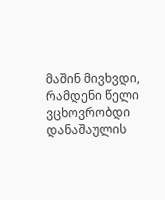მაშინ მივხვდი, რამდენი წელი ვცხოვრობდი დანაშაულის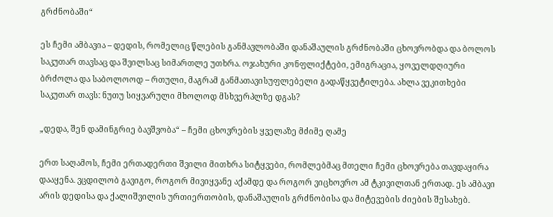გრძნობაში“

ეს ჩემი ამბავია – დედის, რომელიც წლების განმავლობაში დანაშაულის გრძნობაში ცხოვრობდა და ბოლოს საკუთარ თავსაც და შვილსაც სიმართლე უთხრა. ოჯახური კონფლიქტები, ემიგრაცია, ყოველდღიური ბრძოლა და საბოლოოდ – რთული, მაგრამ განმათავისუფლებელი გადაწყვეტილება. ახლა ვეკითხები საკუთარ თავს: ნუთუ სიყვარული მხოლოდ მსხვერპლზე დგას?

„დედა, შენ დამინგრიე ბავშვობა“ – ჩემი ცხოვრების ყველაზე მძიმე ღამე

ერთ საღამოს, ჩემი ერთადერთი შვილი მითხრა სიტყვები, რომლებმაც მთელი ჩემი ცხოვრება თავდაყირა დააყენა. ვცდილობ გავიგო, როგორ მივიყვანე აქამდე და როგორ ვიცხოვრო ამ ტკივილთან ერთად. ეს ამბავი არის დედისა და ქალიშვილის ურთიერთობის, დანაშაულის გრძნობისა და მიტევების ძიების შესახებ.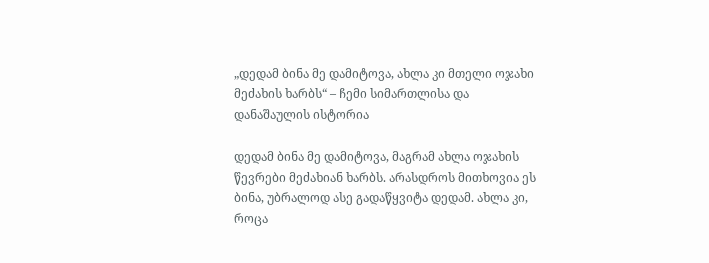„დედამ ბინა მე დამიტოვა, ახლა კი მთელი ოჯახი მეძახის ხარბს“ – ჩემი სიმართლისა და დანაშაულის ისტორია

დედამ ბინა მე დამიტოვა, მაგრამ ახლა ოჯახის წევრები მეძახიან ხარბს. არასდროს მითხოვია ეს ბინა, უბრალოდ ასე გადაწყვიტა დედამ. ახლა კი, როცა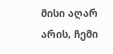მისი აღარ არის, ჩემი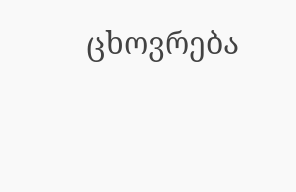ცხოვრება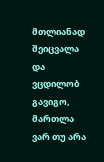მთლიანად შეიცვალა და ვცდილობ გავიგო, მართლა ვარ თუ არა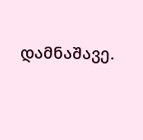დამნაშავე.